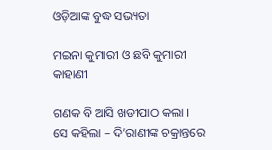ଓଡ଼ିଆଙ୍କ ବୁଦ୍ଧ ସଭ୍ୟତା

ମଇନା କୁମାରୀ ଓ ଛବି କୁମାରୀ କାହାଣୀ

ଗଣକ ବି ଆସି ଖଡୀପାଠ କଲା । ସେ କହିଲା – ଦି’ରାଣୀଙ୍କ ଚକ୍ରାନ୍ତରେ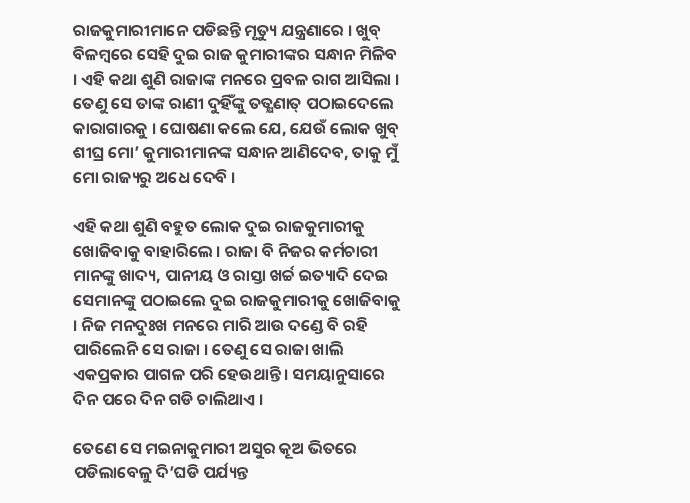ରାଜକୁମାରୀମାନେ ପଡିଛନ୍ତି ମୃତ୍ୟୁ ଯନ୍ତ୍ରଣାରେ । ଖୁବ୍ ବିଳମ୍ବରେ ସେହି ଦୁଇ ରାଜ କୁମାରୀଙ୍କର ସନ୍ଧାନ ମିଳିବ । ଏହି କଥା ଶୁଣି ରାଜାଙ୍କ ମନରେ ପ୍ରବଳ ରାଗ ଆସିଲା । ତେଣୁ ସେ ତାଙ୍କ ରାଣୀ ଦୁହିଁଙ୍କୁ ତତ୍କ୍ଷଣାତ୍ ପଠାଇଦେଲେ କାରାଗାରକୁ । ଘୋଷଣା କଲେ ଯେ, ଯେଉଁ ଲୋକ ଖୁବ୍ ଶୀଘ୍ର ମୋ’ କୁମାରୀମାନଙ୍କ ସନ୍ଧାନ ଆଣିଦେବ, ତାକୁ ମୁଁ ମୋ ରାଜ୍ୟରୁ ଅଧେ ଦେବି ।

ଏହି କଥା ଶୁଣି ବହୁତ ଲୋକ ଦୁଇ ରାଜକୁମାରୀକୁ ଖୋଜିବାକୁ ବାହାରିଲେ । ରାଜା ବି ନିଜର କର୍ମଚାରୀ ମାନଙ୍କୁ ଖାଦ୍ୟ, ପାନୀୟ ଓ ରାସ୍ତା ଖର୍ଚ୍ଚ ଇତ୍ୟାଦି ଦେଇ ସେମାନଙ୍କୁ ପଠାଇଲେ ଦୁଇ ରାଜକୁମାରୀକୁ ଖୋଜିବାକୁ । ନିଜ ମନଦୁଃଖ ମନରେ ମାରି ଆଉ ଦଣ୍ଡେ ବି ରହି ପାରିଲେନି ସେ ରାଜା । ତେଣୁ ସେ ରାଜା ଖାଲି ଏକପ୍ରକାର ପାଗଳ ପରି ହେଉଥାନ୍ତି । ସମୟାନୁସାରେ ଦିନ ପରେ ଦିନ ଗଡି ଚାଲିଥାଏ ।

ତେଣେ ସେ ମଇନାକୁମାରୀ ଅସୁର କୂଅ ଭିତରେ ପଡିଲାବେଳୁ ଦି’ଘଡି ପର୍ଯ୍ୟନ୍ତ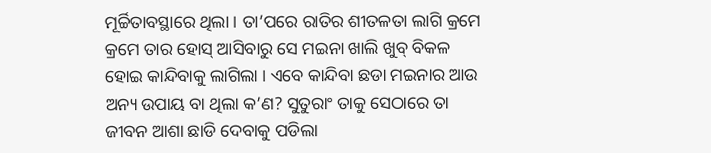ମୂର୍ଚ୍ଚିତାବସ୍ଥାରେ ଥିଲା । ତା’ପରେ ରାତିର ଶୀତଳତା ଲାଗି କ୍ରମେ କ୍ରମେ ତାର ହୋସ୍ ଆସିବାରୁ ସେ ମଇନା ଖାଲି ଖୁବ୍ ବିକଳ ହୋଇ କାନ୍ଦିବାକୁ ଲାଗିଲା । ଏବେ କାନ୍ଦିବା ଛଡା ମଇନାର ଆଉ ଅନ୍ୟ ଉପାୟ ବା ଥିଲା କ’ଣ? ସୁତୁରାଂ ତାକୁ ସେଠାରେ ତା ଜୀବନ ଆଶା ଛାଡି ଦେବାକୁ ପଡିଲା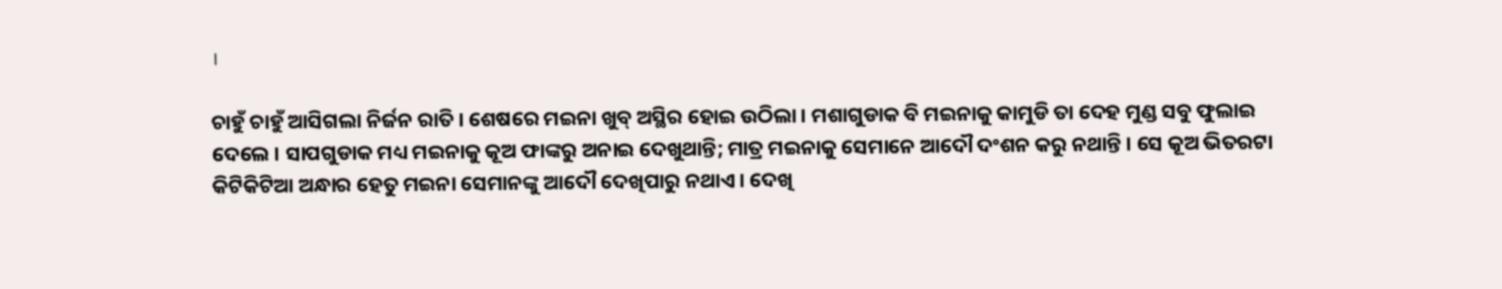।

ଚାହୁଁ ଚାହୁଁ ଆସିଗଲା ନିର୍ଜନ ରାତି । ଶେଷରେ ମଇନା ଖୁବ୍ ଅସ୍ଥିର ହୋଇ ଉଠିଲା । ମଶାଗୁଡାକ ବି ମଇନାକୁ କାମୁଡି ତା ଦେହ ମୁଣ୍ଡ ସବୁ ଫୁଲାଇ ଦେଲେ । ସାପଗୁଡାକ ମଧ୍ୟ ମଇନାକୁ କୂଅ ଫାଙ୍କରୁ ଅନାଇ ଦେଖୁଥାନ୍ତି; ମାତ୍ର ମଇନାକୁ ସେମାନେ ଆଦୌ ଦଂଶନ କରୁ ନଥାନ୍ତି । ସେ କୂଅ ଭିତରଟା କିଟିକିଟିଆ ଅନ୍ଧାର ହେତୁ ମଇନା ସେମାନଙ୍କୁ ଆଦୌ ଦେଖିପାରୁ ନଥାଏ । ଦେଖି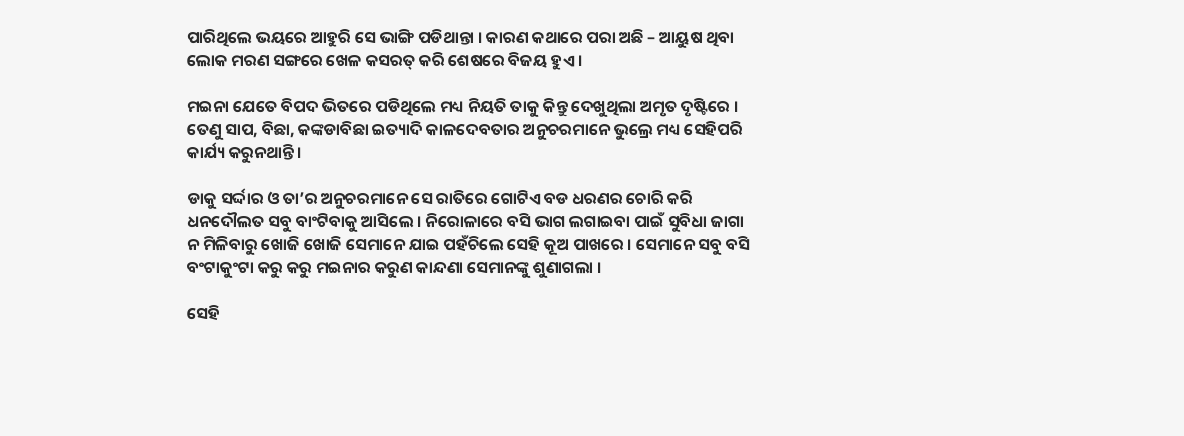ପାରିଥିଲେ ଭୟରେ ଆହୁରି ସେ ଭାଙ୍ଗି ପଡିଥାନ୍ତା । କାରଣ କଥାରେ ପରା ଅଛି – ଆୟୁଷ ଥିବା ଲୋକ ମରଣ ସଙ୍ଗରେ ଖେଳ କସରତ୍ କରି ଶେଷରେ ବିଜୟ ହୁଏ ।

ମଇନା ଯେତେ ବିପଦ ଭିତରେ ପଡିଥିଲେ ମଧ୍ୟ ନିୟତି ତାକୁ କିନ୍ତୁ ଦେଖୁଥିଲା ଅମୃତ ଦୃଷ୍ଟିରେ । ତେଣୁ ସାପ, ବିଛା, କଙ୍କଡାବିଛା ଇତ୍ୟାଦି କାଳଦେବତାର ଅନୁଚରମାନେ ଭୁଲ୍ରେ ମଧ୍ୟ ସେହିପରି କାର୍ଯ୍ୟ କରୁନଥାନ୍ତି ।

ଡାକୁ ସର୍ଦ୍ଦାର ଓ ତା’ର ଅନୁଚରମାନେ ସେ ରାତିରେ ଗୋଟିଏ ବଡ ଧରଣର ଚୋରି କରି ଧନଦୌଲତ ସବୁ ବାଂଟିବାକୁ ଆସିଲେ । ନିରୋଳାରେ ବସି ଭାଗ ଲଗାଇବା ପାଇଁ ସୁବିଧା ଜାଗା ନ ମିଳିବାରୁ ଖୋଜି ଖୋଜି ସେମାନେ ଯାଇ ପହଁଚିଲେ ସେହି କୂଅ ପାଖରେ । ସେମାନେ ସବୁ ବସି ବଂଟାକୁଂଟା କରୁ କରୁ ମଇନାର କରୁଣ କାନ୍ଦଣା ସେମାନଙ୍କୁ ଶୁଣାଗଲା ।

ସେହି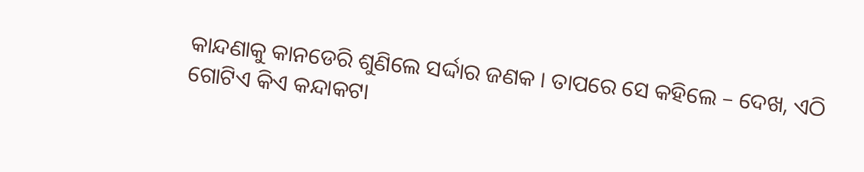କାନ୍ଦଣାକୁ କାନଡେରି ଶୁଣିଲେ ସର୍ଦ୍ଦାର ଜଣକ । ତାପରେ ସେ କହିଲେ – ଦେଖ, ଏଠି ଗୋଟିଏ କିଏ କନ୍ଦାକଟା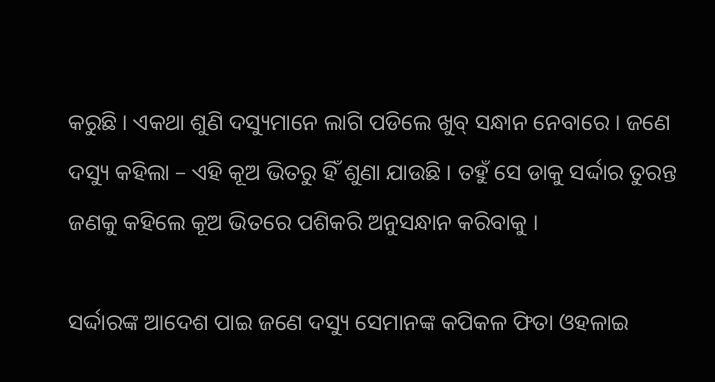କରୁଛି । ଏକଥା ଶୁଣି ଦସ୍ୟୁମାନେ ଲାଗି ପଡିଲେ ଖୁବ୍ ସନ୍ଧାନ ନେବାରେ । ଜଣେ ଦସ୍ୟୁ କହିଲା – ଏହି କୂଅ ଭିତରୁ ହିଁ ଶୁଣା ଯାଉଛି । ତହୁଁ ସେ ଡାକୁ ସର୍ଦ୍ଦାର ତୁରନ୍ତ ଜଣକୁ କହିଲେ କୂଅ ଭିତରେ ପଶିକରି ଅନୁସନ୍ଧାନ କରିବାକୁ ।

ସର୍ଦ୍ଦାରଙ୍କ ଆଦେଶ ପାଇ ଜଣେ ଦସ୍ୟୁ ସେମାନଙ୍କ କପିକଳ ଫିତା ଓହଳାଇ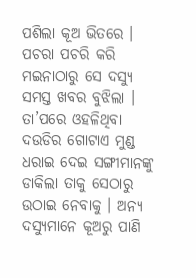ପଶିଲା କୂଅ ଭିତରେ । ପଚରା ପଚରି କରି ମଇନାଠାରୁ ସେ ଦସ୍ୟୁ ସମସ୍ତ ଖବର ବୁଝିଲା । ତା’ପରେ ଓହଳିଥିବା ଦଉଡିର ଗୋଟାଏ ମୁଣ୍ଡ ଧରାଇ ଦେଇ ସଙ୍ଗୀମାନଙ୍କୁ ଡାକିଲା ତାକୁ ସେଠାରୁ ଉଠାଇ ନେବାକୁ । ଅନ୍ୟ ଦସ୍ୟୁମାନେ କୂଅରୁ ପାଣି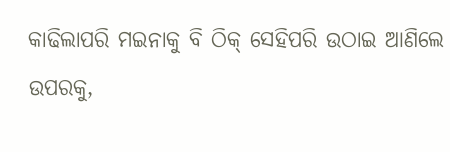କାଢିଲାପରି ମଇନାକୁ ବି ଠିକ୍ ସେହିପରି ଉଠାଇ ଆଣିଲେ ଉପରକୁ,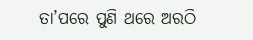ତା’ପରେ ପୁଣି ଥରେ ଅରଠି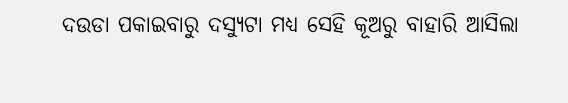ଦଉଡା ପକାଇବାରୁ ଦସ୍ୟୁଟା ମଧ୍ୟ ସେହି କୂଅରୁ ବାହାରି ଆସିଲା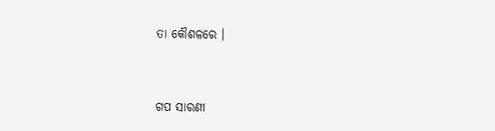ତା କୌଶଳରେ ।


ଗପ ସାରଣୀ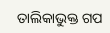ତାଲିକାଭୁକ୍ତ ଗପ